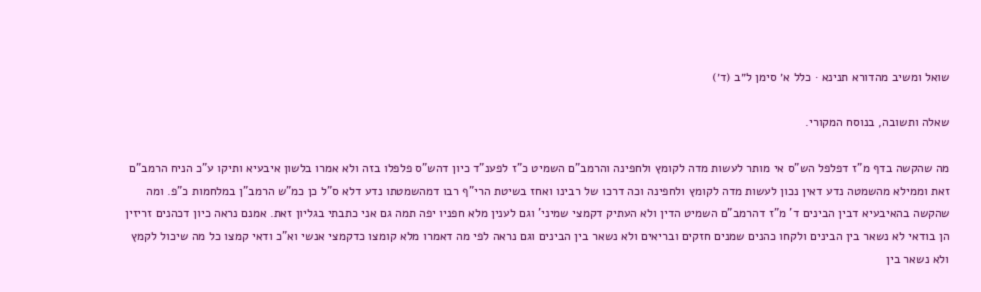שואל ומשיב מהדורא תנינא · כלל א׳ סימן ל״ב (ד׳)

שאלה ותשובה, בנוסח המקורי.

מה שהקשה בדף מ"ז דפלפל הש"ס אי מותר לעשות מדה לקומץ ולחפינה והרמב"ם השמיט כ"ז לפענ"ד כיון דהש"ס פלפלו בזה ולא אמרו בלשון איבעיא ותיקו ע"כ הניח הרמב"ם זאת וממילא מהשמטה נדע דאין נכון לעשות מדה לקומץ ולחפינה וכה דרכו של רבינו ואחז בשיטת הרי"ף רבו דמהשמטתו נדע דלא ס"ל כן כמ"ש הרמב"ן במלחמות כ"פ. ומה שהקשה בהאיבעיא דבין הבינים ד' מ"ז דהרמב"ם השמיט הדין ולא העתיק דקמצי שמיני' וגם לענין מלא חפניו יפה תמה גם אני כתבתי בגליון זאת. אמנם נראה כיון דכהנים זריזין הן בודאי לא נשאר בין הבינים ולקחו כהנים שמנים חזקים ובריאים ולא נשאר בין הבינים וגם נראה לפי מה דאמרו מלא קומצו כדקמצי אנשי וא"כ ודאי קמצו כל מה שיכול לקמץ ולא נשאר בין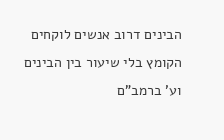הבינים דרוב אנשים לוקחים הקומץ בלי שיעור בין הבינים וע' ברמב"ם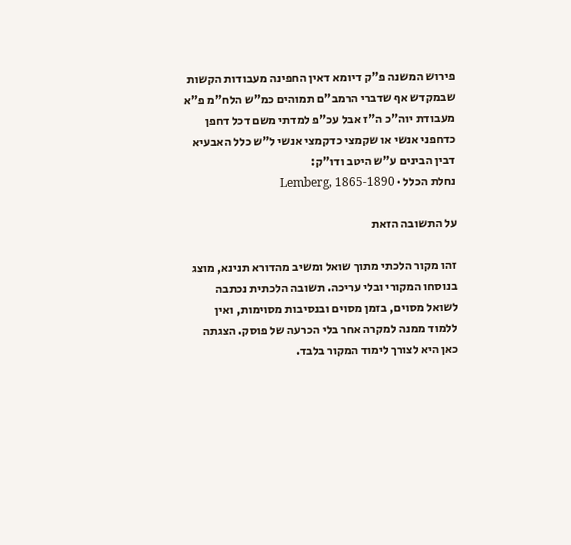פירוש המשנה פ"ק דיומא דאין החפינה מעבודות הקשות שבמקדש אף שדברי הרמב"ם תמוהים כמ"ש הלח"מ פ"א מעבודת יוה"כ ה"ז אבל עכ"פ למדתי משם דכל דחפן כדחפני אנשי או שקמצי כדקמצי אנשי ל"ש כלל האבעיא דבין הבינים ע"ש היטב ודו"ק:
נחלת הכלל · Lemberg, 1865-1890

על התשובה הזאת

זהו מקור הלכתי מתוך שואל ומשיב מהדורא תנינא, מוצג בנוסחו המקורי ובלי עריכה. תשובה הלכתית נכתבה לשואל מסוים, בזמן מסוים ובנסיבות מסוימות, ואין ללמוד ממנה למקרה אחר בלי הכרעה של פוסק. הצגתה כאן היא לצורך לימוד המקור בלבד.